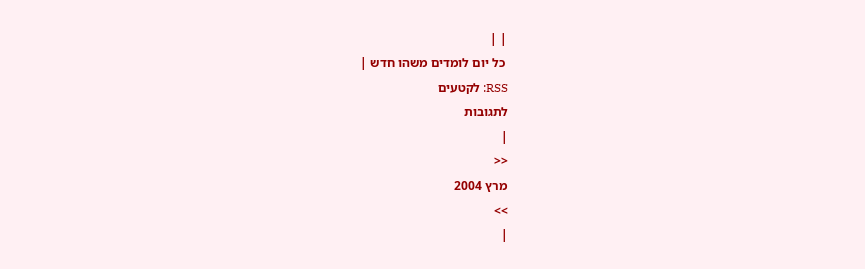| |
 כל יום לומדים משהו חדש |
RSS: לקטעים
לתגובות
|
<<
מרץ 2004
>>
|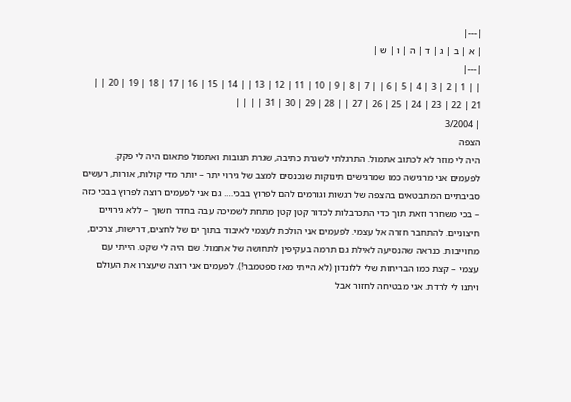|---|
| א | ב | ג | ד | ה | ו | ש |
|---|
| | 1 | 2 | 3 | 4 | 5 | 6 | | 7 | 8 | 9 | 10 | 11 | 12 | 13 | | 14 | 15 | 16 | 17 | 18 | 19 | 20 | | 21 | 22 | 23 | 24 | 25 | 26 | 27 | | 28 | 29 | 30 | 31 | | | |
| 3/2004
הצפה
היה לי מוזר לא לכתוב אתמול. התרגלתי לשגרת כתיבה, שגרת תגובות ואתמול פתאום היה לי פקק. לפעמים אני מרגישה כמו שמרגישים תינוקות שנכנסים למצב של גירוי יתר – יותר מדי קולות, אורות, רעשים סביבתיים המתבטאים בהצפה של רגשות וגורמים להם לפרוץ בבכי…. גם אני לפעמים רוצה לפרוץ בבכי כזה – בכי משחרר וזאת תוך כדי התכרבלות לכדור קטן קטן מתחת לשמיכה עבה בחדר חשוך – ללא גירויים חיצוניים. להתחבר חזרה אל עצמי. לפעמים אני הולכת לעצמי לאיבוד בתוך ים של לחצים, דרישות, צרכים, מחוייבות. כנראה שהנסיעה לאילת גם תרמה בעקיפין לתחושה של אתמול. שם היה לי שקט. הייתי עם עצמי – קצת כמו הבריחות שלי ללונדון (לא הייתי מאז ספטמבר!). לפעמים אני רוצה שיעצרו את העולם ויתנו לי לרדת. אני מבטיחה לחזור אבל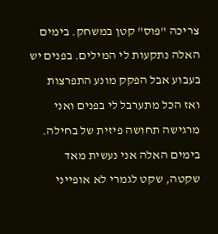צריכה "פּוס" קטן במשחק. בימים האלה נתקעות לי המילים. בפנים יש בעבוע אבל הפקק מונע התפרצות ואז הכל מתערבל לי בפנים ואני מרגישה תחושה פיזית של בחילה. בימים האלה אני נעשית מאד שקטה, שקט לגמרי לא אופייני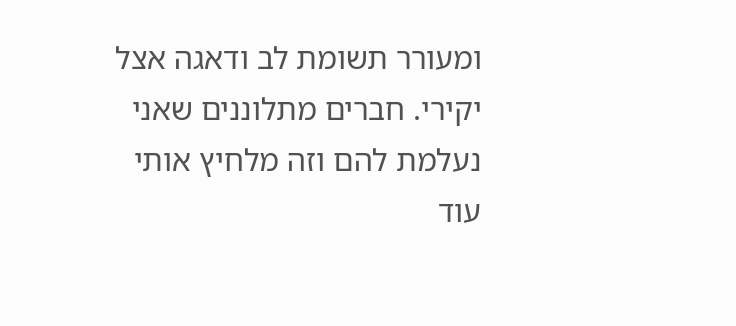ומעורר תשומת לב ודאגה אצל יקירי. חברים מתלוננים שאני נעלמת להם וזה מלחיץ אותי עוד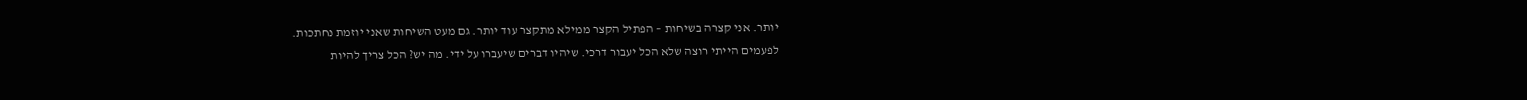יותר. אני קצרה בשיחות – הפתיל הקצר ממילא מתקצר עוד יותר. גם מעט השיחות שאני יוזמת נחתכות.
לפעמים הייתי רוצה שלא הכל יעבור דרכי. שיהיו דברים שיעברו על ידי. מה יש? הכל צריך להיות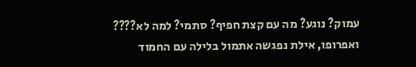עמוק? נוגע? מה עם קצת חפיף? סתמי? למה לא????
ואפרופו, אילת נפגשה אתמול בלילה עם החמוד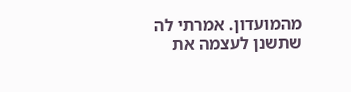מהמועדון. אמרתי לה שתשנן לעצמה את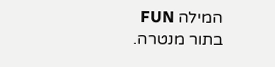המילה FUN בתור מנטרה.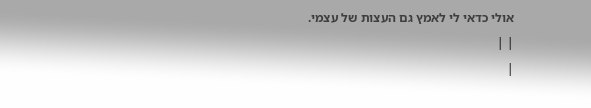אולי כדאי לי לאמץ גם העצות של עצמי.
| |
|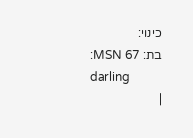כינוי:
בת: 67 MSN:
darling
|